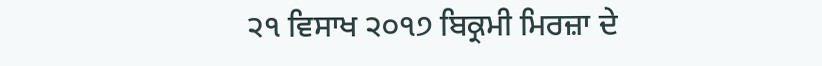੨੧ ਵਿਸਾਖ ੨੦੧੭ ਬਿਕ੍ਰਮੀ ਮਿਰਜ਼ਾ ਦੇ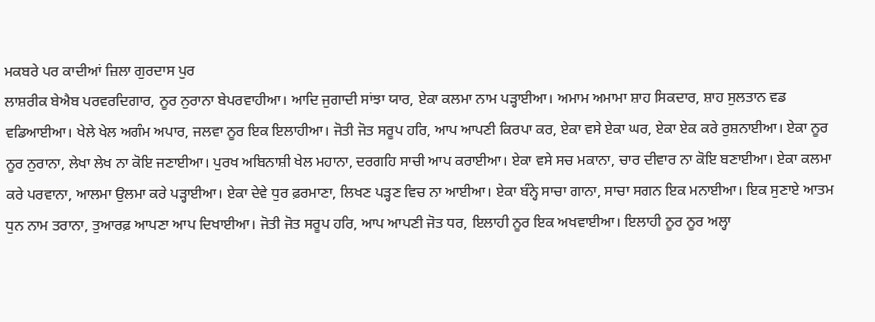ਮਕਬਰੇ ਪਰ ਕਾਦੀਆਂ ਜ਼ਿਲਾ ਗੁਰਦਾਸ ਪੁਰ
ਲਾਸ਼ਰੀਕ ਬੇਐਬ ਪਰਵਰਦਿਗਾਰ, ਨੂਰ ਨੁਰਾਨਾ ਬੇਪਰਵਾਹੀਆ। ਆਦਿ ਜੁਗਾਦੀ ਸਾਂਝਾ ਯਾਰ, ਏਕਾ ਕਲਮਾ ਨਾਮ ਪੜ੍ਹਾਈਆ। ਅਮਾਮ ਅਮਾਮਾ ਸ਼ਾਹ ਸਿਕਦਾਰ, ਸ਼ਾਹ ਸੁਲਤਾਨ ਵਡ ਵਡਿਆਈਆ। ਖੇਲੇ ਖੇਲ ਅਗੰਮ ਅਪਾਰ, ਜਲਵਾ ਨੂਰ ਇਕ ਇਲਾਹੀਆ। ਜੋਤੀ ਜੋਤ ਸਰੂਪ ਹਰਿ, ਆਪ ਆਪਣੀ ਕਿਰਪਾ ਕਰ, ਏਕਾ ਵਸੇ ਏਕਾ ਘਰ, ਏਕਾ ਏਕ ਕਰੇ ਰੁਸ਼ਨਾਈਆ। ਏਕਾ ਨੂਰ ਨੂਰ ਨੁਰਾਨਾ, ਲੇਖਾ ਲੇਖ ਨਾ ਕੋਇ ਜਣਾਈਆ। ਪੁਰਖ ਅਬਿਨਾਸ਼ੀ ਖੇਲ ਮਹਾਨਾ, ਦਰਗਹਿ ਸਾਚੀ ਆਪ ਕਰਾਈਆ। ਏਕਾ ਵਸੇ ਸਚ ਮਕਾਨਾ, ਚਾਰ ਦੀਵਾਰ ਨਾ ਕੋਇ ਬਣਾਈਆ। ਏਕਾ ਕਲਮਾ ਕਰੇ ਪਰਵਾਨਾ, ਆਲਮਾ ਉਲਮਾ ਕਰੇ ਪੜ੍ਹਾਈਆ। ਏਕਾ ਦੇਵੇ ਧੁਰ ਫ਼ਰਮਾਣਾ, ਲਿਖਣ ਪੜ੍ਹਣ ਵਿਚ ਨਾ ਆਈਆ। ਏਕਾ ਬੰਨ੍ਹੇ ਸਾਚਾ ਗਾਨਾ, ਸਾਚਾ ਸਗਨ ਇਕ ਮਨਾਈਆ। ਇਕ ਸੁਣਾਏ ਆਤਮ ਧੁਨ ਨਾਮ ਤਰਾਨਾ, ਤੁਆਰਫ਼ ਆਪਣਾ ਆਪ ਦਿਖਾਈਆ। ਜੋਤੀ ਜੋਤ ਸਰੂਪ ਹਰਿ, ਆਪ ਆਪਣੀ ਜੋਤ ਧਰ, ਇਲਾਹੀ ਨੂਰ ਇਕ ਅਖਵਾਈਆ। ਇਲਾਹੀ ਨੂਰ ਨੂਰ ਅਲ੍ਹਾ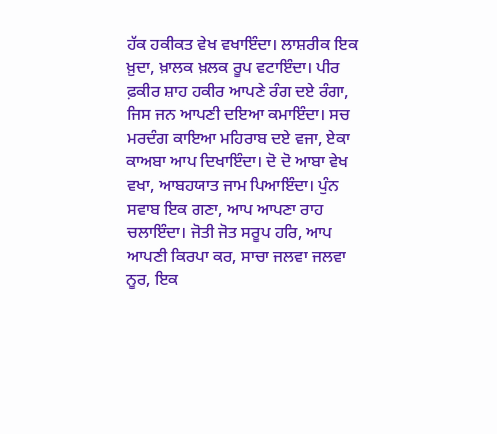ਹੱਕ ਹਕੀਕਤ ਵੇਖ ਵਖਾਇੰਦਾ। ਲਾਸ਼ਰੀਕ ਇਕ ਖ਼ੁਦਾ, ਖ਼ਾਲਕ ਖ਼ਲਕ ਰੂਪ ਵਟਾਇੰਦਾ। ਪੀਰ ਫ਼ਕੀਰ ਸ਼ਾਹ ਹਕੀਰ ਆਪਣੇ ਰੰਗ ਦਏ ਰੰਗਾ, ਜਿਸ ਜਨ ਆਪਣੀ ਦਇਆ ਕਮਾਇੰਦਾ। ਸਚ ਮਰਦੰਗ ਕਾਇਆ ਮਹਿਰਾਬ ਦਏ ਵਜਾ, ਏਕਾ ਕਾਅਬਾ ਆਪ ਦਿਖਾਇੰਦਾ। ਦੋ ਦੋ ਆਬਾ ਵੇਖ ਵਖਾ, ਆਬਹਯਾਤ ਜਾਮ ਪਿਆਇੰਦਾ। ਪੁੰਨ ਸਵਾਬ ਇਕ ਗਣਾ, ਆਪ ਆਪਣਾ ਰਾਹ ਚਲਾਇੰਦਾ। ਜੋਤੀ ਜੋਤ ਸਰੂਪ ਹਰਿ, ਆਪ ਆਪਣੀ ਕਿਰਪਾ ਕਰ, ਸਾਚਾ ਜਲਵਾ ਜਲਵਾ ਨੂਰ, ਇਕ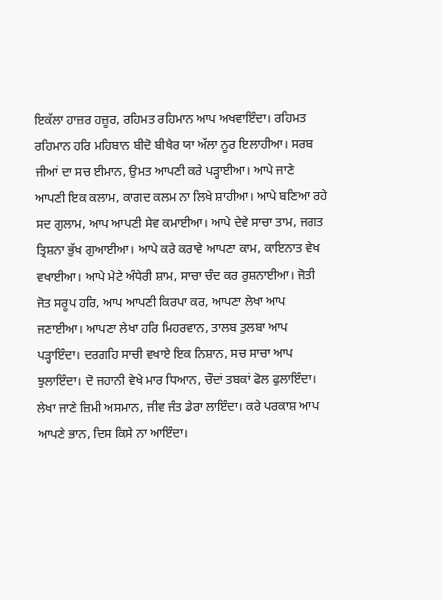ਇਕੱਲਾ ਹਾਜ਼ਰ ਹਜ਼ੂਰ, ਰਹਿਮਤ ਰਹਿਮਾਨ ਆਪ ਅਖਵਾਇੰਦਾ। ਰਹਿਮਤ ਰਹਿਮਾਨ ਹਰਿ ਮਹਿਬਾਨ ਬੀਦੋ ਬੀਖੈਰ ਯਾ ਅੱਲਾ ਨੂਰ ਇਲਾਹੀਆ। ਸਰਬ ਜੀਆਂ ਦਾ ਸਚ ਈਮਾਨ, ਉਮਤ ਆਪਣੀ ਕਰੇ ਪੜ੍ਹਾਈਆ। ਆਪੇ ਜਾਣੇ ਆਪਣੀ ਇਕ ਕਲਾਮ, ਕਾਗਦ ਕਲਮ ਨਾ ਲਿਖੇ ਸ਼ਾਹੀਆ। ਆਪੇ ਬਣਿਆ ਰਹੇ ਸਦ ਗੁਲਾਮ, ਆਪ ਆਪਣੀ ਸੇਵ ਕਮਾਈਆ। ਆਪੇ ਦੇਵੇ ਸਾਚਾ ਤਾਮ, ਜਗਤ ਤ੍ਰਿਸ਼ਨਾ ਭੁੱਖ ਗੁਆਈਆ। ਆਪੇ ਕਰੇ ਕਰਾਵੇ ਆਪਣਾ ਕਾਮ, ਕਾਇਨਾਤ ਵੇਖ ਵਖਾਈਆ। ਆਪੇ ਮੇਟੇ ਅੰਧੇਰੀ ਸ਼ਾਮ, ਸਾਚਾ ਚੰਦ ਕਰ ਰੁਸ਼ਨਾਈਆ। ਜੋਤੀ ਜੋਤ ਸਰੂਪ ਹਰਿ, ਆਪ ਆਪਣੀ ਕਿਰਪਾ ਕਰ, ਆਪਣਾ ਲੇਖਾ ਆਪ ਜਣਾਈਆ। ਆਪਣਾ ਲੇਖਾ ਹਰਿ ਮਿਹਰਵਾਨ, ਤਾਲਬ ਤੁਲਬਾ ਆਪ ਪੜ੍ਹਾਇੰਦਾ। ਦਰਗਹਿ ਸਾਚੀ ਵਖਾਏ ਇਕ ਨਿਸ਼ਾਨ, ਸਚ ਸਾਚਾ ਆਪ ਝੁਲਾਇੰਦਾ। ਦੋ ਜਹਾਨੀ ਵੇਖੇ ਮਾਰ ਧਿਆਨ, ਚੌਦਾਂ ਤਬਕਾਂ ਫੋਲ ਫੁਲਾਇੰਦਾ। ਲੇਖਾ ਜਾਣੇ ਜ਼ਿਮੀ ਅਸਮਾਨ, ਜੀਵ ਜੰਤ ਡੇਰਾ ਲਾਇੰਦਾ। ਕਰੇ ਪਰਕਾਸ਼ ਆਪ ਆਪਣੇ ਭਾਨ, ਦਿਸ ਕਿਸੇ ਨਾ ਆਇੰਦਾ।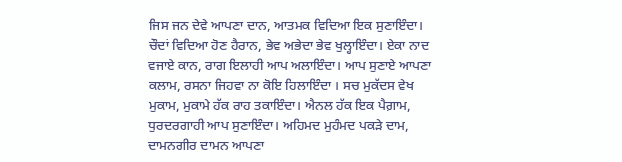ਜਿਸ ਜਨ ਦੇਵੇ ਆਪਣਾ ਦਾਨ, ਆਤਮਕ ਵਿਦਿਆ ਇਕ ਸੁਣਾਇੰਦਾ। ਚੌਦਾਂ ਵਿਦਿਆ ਹੋਣ ਹੈਰਾਨ, ਭੇਵ ਅਭੇਦਾ ਭੇਵ ਖੁਲ੍ਹਾਇੰਦਾ। ਏਕਾ ਨਾਦ ਵਜਾਏ ਕਾਨ, ਰਾਗ ਇਲਾਹੀ ਆਪ ਅਲਾਇੰਦਾ। ਆਪ ਸੁਣਾਏ ਆਪਣਾ ਕਲਾਮ, ਰਸਨਾ ਜਿਹਵਾ ਨਾ ਕੋਇ ਹਿਲਾਇੰਦਾ । ਸਚ ਮੁਕੱਦਸ ਵੇਖ ਮੁਕਾਮ, ਮੁਕਾਮੇ ਹੱਕ ਰਾਹ ਤਕਾਇੰਦਾ। ਐਨਲ ਹੱਕ ਇਕ ਪੈਗ਼ਾਮ, ਧੁਰਦਰਗਾਹੀ ਆਪ ਸੁਣਾਇੰਦਾ। ਅਹਿਮਦ ਮੁਹੰਮਦ ਪਕੜੇ ਦਾਮ, ਦਾਮਨਗੀਰ ਦਾਮਨ ਆਪਣਾ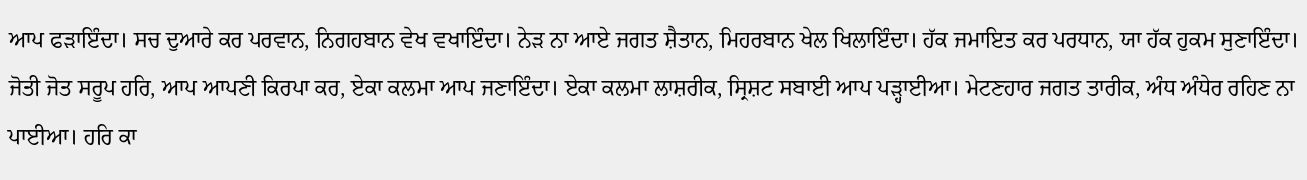ਆਪ ਫੜਾਇੰਦਾ। ਸਚ ਦੁਆਰੇ ਕਰ ਪਰਵਾਨ, ਨਿਗਹਬਾਨ ਵੇਖ ਵਖਾਇੰਦਾ। ਨੇੜ ਨਾ ਆਏ ਜਗਤ ਸ਼ੈਤਾਨ, ਮਿਹਰਬਾਨ ਖੇਲ ਖਿਲਾਇੰਦਾ। ਹੱਕ ਜਮਾਇਤ ਕਰ ਪਰਧਾਨ, ਯਾ ਹੱਕ ਹੁਕਮ ਸੁਣਾਇੰਦਾ। ਜੋਤੀ ਜੋਤ ਸਰੂਪ ਹਰਿ, ਆਪ ਆਪਣੀ ਕਿਰਪਾ ਕਰ, ਏਕਾ ਕਲਮਾ ਆਪ ਜਣਾਇੰਦਾ। ਏਕਾ ਕਲਮਾ ਲਾਸ਼ਰੀਕ, ਸ੍ਰਿਸ਼ਟ ਸਬਾਈ ਆਪ ਪੜ੍ਹਾਈਆ। ਮੇਟਣਹਾਰ ਜਗਤ ਤਾਰੀਕ, ਅੰਧ ਅੰਧੇਰ ਰਹਿਣ ਨਾ ਪਾਈਆ। ਹਰਿ ਕਾ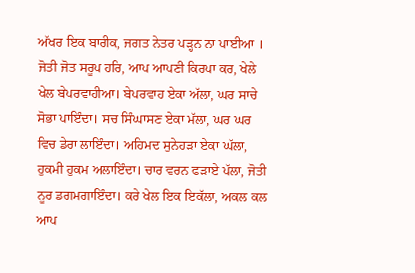ਅੱਖਰ ਇਕ ਬਾਰੀਕ, ਜਗਤ ਨੇਤਰ ਪੜ੍ਹਨ ਨਾ ਪਾਈਆ । ਜੋਤੀ ਜੋਤ ਸਰੂਪ ਹਰਿ, ਆਪ ਆਪਣੀ ਕਿਰਪਾ ਕਰ, ਖੇਲੇ ਖੇਲ ਬੇਪਰਵਾਹੀਆ। ਬੇਪਰਵਾਹ ਏਕਾ ਅੱਲਾ, ਘਰ ਸਾਚੇ ਸੋਭਾ ਪਾਇੰਦਾ। ਸਚ ਸਿੰਘਾਸਣ ਏਕਾ ਮੱਲਾ, ਘਰ ਘਰ ਵਿਚ ਡੇਰਾ ਲਾਇੰਦਾ। ਅਹਿਮਦ ਸੁਨੇਹੜਾ ਏਕਾ ਘੱਲਾ, ਹੁਕਮੀ ਹੁਕਮ ਅਲਾਇੰਦਾ। ਚਾਰ ਵਰਨ ਫੜਾਏ ਪੱਲਾ, ਜੋਤੀ ਨੂਰ ਡਗਮਗਾਇੰਦਾ। ਕਰੇ ਖੇਲ ਇਕ ਇਕੱਲਾ, ਅਕਲ ਕਲ ਆਪ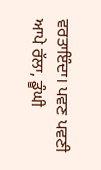ਵਰਤਾਇੰਦਾ। ਪਵਣ ਪਵਣੀ ਆਪੇ ਰੱਲਾ, ਡੂੰਘੀ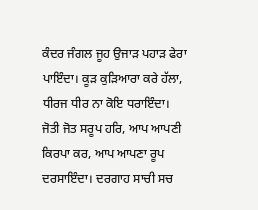ਕੰਦਰ ਜੰਗਲ ਜੂਹ ਉਜਾੜ ਪਹਾੜ ਫੇਰਾ ਪਾਇੰਦਾ। ਕੂੜ ਕੁੜਿਆਰਾ ਕਰੇ ਹੱਲਾ, ਧੀਰਜ ਧੀਰ ਨਾ ਕੋਇ ਧਰਾਇੰਦਾ। ਜੋਤੀ ਜੋਤ ਸਰੂਪ ਹਰਿ, ਆਪ ਆਪਣੀ ਕਿਰਪਾ ਕਰ, ਆਪ ਆਪਣਾ ਰੂਪ ਦਰਸਾਇੰਦਾ। ਦਰਗਾਹ ਸਾਚੀ ਸਚ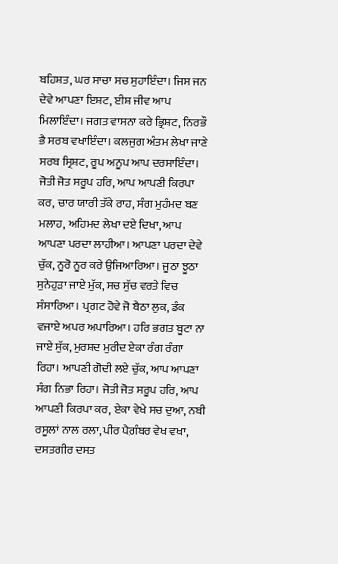ਬਹਿਸ਼ਤ, ਘਰ ਸਾਚਾ ਸਚ ਸੁਹਾਇੰਦਾ। ਜਿਸ ਜਨ ਦੇਵੇ ਆਪਣਾ ਇਸ਼ਟ, ਈਸ਼ ਜੀਵ ਆਪ ਮਿਲਾਇੰਦਾ। ਜਗਤ ਵਾਸਨਾ ਕਰੇ ਭ੍ਰਿਸ਼ਟ, ਨਿਰਭੌ ਭੈ ਸਰਬ ਵਖਾਇੰਦਾ। ਕਲਜੁਗ ਅੰਤਮ ਲੇਖਾ ਜਾਣੇ ਸਰਬ ਸ੍ਰਿਸ਼ਟ, ਰੂਪ ਅਨੂਪ ਆਪ ਦਰਸਾਇੰਦਾ। ਜੋਤੀ ਜੋਤ ਸਰੂਪ ਹਰਿ, ਆਪ ਆਪਣੀ ਕਿਰਪਾ ਕਰ, ਚਾਰ ਯਾਰੀ ਤੱਕੇ ਰਾਹ, ਸੰਗ ਮੁਹੰਮਦ ਬਣ ਮਲਾਹ, ਅਹਿਮਦ ਲੇਖਾ ਦਏ ਦਿਖਾ, ਆਪ ਆਪਣਾ ਪਰਦਾ ਲਾਹੀਆ। ਆਪਣਾ ਪਰਦਾ ਦੇਵੇ ਚੁੱਕ, ਨੂਰੋ ਨੂਰ ਕਰੇ ਉਜਿਆਰਿਆ। ਜੂਠਾ ਝੂਠਾ ਸੁਨੇਹੁੜਾ ਜਾਏ ਮੁੱਕ, ਸਚ ਸੁੱਚ ਵਰਤੇ ਵਿਚ ਸੰਸਾਰਿਆ। ਪ੍ਰਗਟ ਹੋਵੇ ਜੋ ਬੈਠਾ ਲੁਕ, ਡੰਕ ਵਜਾਏ ਅਪਰ ਅਪਾਰਿਆ। ਹਰਿ ਭਗਤ ਬੂਟਾ ਨਾ ਜਾਏ ਸੁੱਕ, ਮੁਰਸ਼ਦ ਮੁਰੀਦ ਏਕਾ ਰੰਗ ਰੰਗਾ ਰਿਹਾ। ਆਪਣੀ ਗੋਦੀ ਲਏ ਚੁੱਕ, ਆਪ ਆਪਣਾ ਸੰਗ ਨਿਭਾ ਰਿਹਾ। ਜੋਤੀ ਜੋਤ ਸਰੂਪ ਹਰਿ, ਆਪ ਆਪਣੀ ਕਿਰਪਾ ਕਰ, ਏਕਾ ਵੇਖੇ ਸਚ ਦੁਆ, ਨਬੀ ਰਸੂਲਾਂ ਨਾਲ ਰਲਾ, ਪੀਰ ਪੈਗ਼ੰਬਰ ਵੇਖ ਵਖਾ, ਦਸਤਗੀਰ ਦਸਤ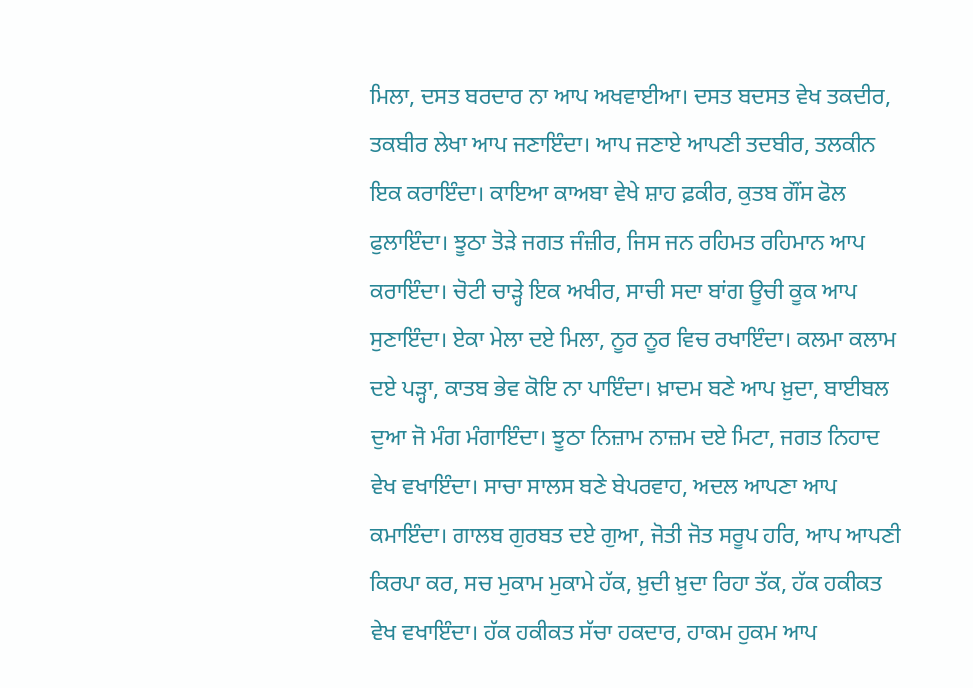ਮਿਲਾ, ਦਸਤ ਬਰਦਾਰ ਨਾ ਆਪ ਅਖਵਾਈਆ। ਦਸਤ ਬਦਸਤ ਵੇਖ ਤਕਦੀਰ, ਤਕਬੀਰ ਲੇਖਾ ਆਪ ਜਣਾਇੰਦਾ। ਆਪ ਜਣਾਏ ਆਪਣੀ ਤਦਬੀਰ, ਤਲਕੀਨ ਇਕ ਕਰਾਇੰਦਾ। ਕਾਇਆ ਕਾਅਬਾ ਵੇਖੇ ਸ਼ਾਹ ਫ਼ਕੀਰ, ਕੁਤਬ ਗੌਂਸ ਫੋਲ ਫੁਲਾਇੰਦਾ। ਝੂਠਾ ਤੋੜੇ ਜਗਤ ਜੰਜ਼ੀਰ, ਜਿਸ ਜਨ ਰਹਿਮਤ ਰਹਿਮਾਨ ਆਪ ਕਰਾਇੰਦਾ। ਚੋਟੀ ਚਾੜ੍ਹੇ ਇਕ ਅਖੀਰ, ਸਾਚੀ ਸਦਾ ਬਾਂਗ ਊਚੀ ਕੂਕ ਆਪ ਸੁਣਾਇੰਦਾ। ਏਕਾ ਮੇਲਾ ਦਏ ਮਿਲਾ, ਨੂਰ ਨੂਰ ਵਿਚ ਰਖਾਇੰਦਾ। ਕਲਮਾ ਕਲਾਮ ਦਏ ਪੜ੍ਹਾ, ਕਾਤਬ ਭੇਵ ਕੋਇ ਨਾ ਪਾਇੰਦਾ। ਖ਼ਾਦਮ ਬਣੇ ਆਪ ਖ਼ੁਦਾ, ਬਾਈਬਲ ਦੁਆ ਜੋ ਮੰਗ ਮੰਗਾਇੰਦਾ। ਝੂਠਾ ਨਿਜ਼ਾਮ ਨਾਜ਼ਮ ਦਏ ਮਿਟਾ, ਜਗਤ ਨਿਹਾਦ ਵੇਖ ਵਖਾਇੰਦਾ। ਸਾਚਾ ਸਾਲਸ ਬਣੇ ਬੇਪਰਵਾਹ, ਅਦਲ ਆਪਣਾ ਆਪ ਕਮਾਇੰਦਾ। ਗਾਲਬ ਗੁਰਬਤ ਦਏ ਗੁਆ, ਜੋਤੀ ਜੋਤ ਸਰੂਪ ਹਰਿ, ਆਪ ਆਪਣੀ ਕਿਰਪਾ ਕਰ, ਸਚ ਮੁਕਾਮ ਮੁਕਾਮੇ ਹੱਕ, ਖ਼ੁਦੀ ਖ਼ੁਦਾ ਰਿਹਾ ਤੱਕ, ਹੱਕ ਹਕੀਕਤ ਵੇਖ ਵਖਾਇੰਦਾ। ਹੱਕ ਹਕੀਕਤ ਸੱਚਾ ਹਕਦਾਰ, ਹਾਕਮ ਹੁਕਮ ਆਪ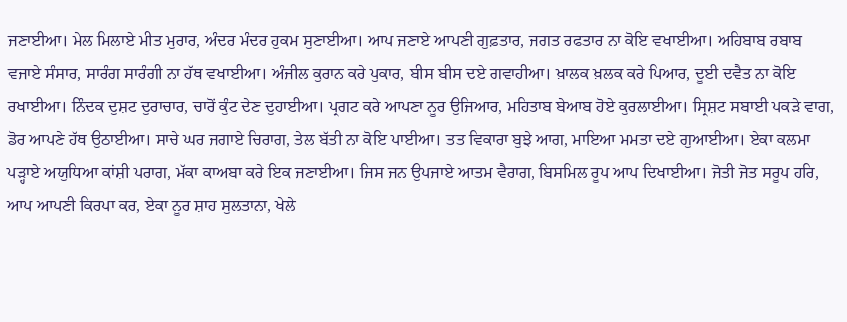ਜਣਾਈਆ। ਮੇਲ ਮਿਲਾਏ ਮੀਤ ਮੁਰਾਰ, ਅੰਦਰ ਮੰਦਰ ਹੁਕਮ ਸੁਣਾਈਆ। ਆਪ ਜਣਾਏ ਆਪਣੀ ਗੁਫ਼ਤਾਰ, ਜਗਤ ਰਫਤਾਰ ਨਾ ਕੋਇ ਵਖਾਈਆ। ਅਹਿਬਾਬ ਰਬਾਬ ਵਜਾਏ ਸੰਸਾਰ, ਸਾਰੰਗ ਸਾਰੰਗੀ ਨਾ ਹੱਥ ਵਖਾਈਆ। ਅੰਜੀਲ ਕੁਰਾਨ ਕਰੇ ਪੁਕਾਰ, ਬੀਸ ਬੀਸ ਦਏ ਗਵਾਹੀਆ। ਖ਼ਾਲਕ ਖ਼ਲਕ ਕਰੇ ਪਿਆਰ, ਦੂਈ ਦਵੈਤ ਨਾ ਕੋਇ ਰਖਾਈਆ। ਨਿੰਦਕ ਦੁਸ਼ਟ ਦੁਰਾਚਾਰ, ਚਾਰੋਂ ਕੁੰਟ ਦੇਣ ਦੁਹਾਈਆ। ਪ੍ਰਗਟ ਕਰੇ ਆਪਣਾ ਨੂਰ ਉਜਿਆਰ, ਮਹਿਤਾਬ ਬੇਆਬ ਹੋਏ ਕੁਰਲਾਈਆ। ਸ੍ਰਿਸ਼ਟ ਸਬਾਈ ਪਕੜੇ ਵਾਗ, ਡੋਰ ਆਪਣੇ ਹੱਥ ਉਠਾਈਆ। ਸਾਚੇ ਘਰ ਜਗਾਏ ਚਿਰਾਗ, ਤੇਲ ਬੱਤੀ ਨਾ ਕੋਇ ਪਾਈਆ। ਤਤ ਵਿਕਾਰਾ ਬੁਝੇ ਆਗ, ਮਾਇਆ ਮਮਤਾ ਦਏ ਗੁਆਈਆ। ਏਕਾ ਕਲਮਾ ਪੜ੍ਹਾਏ ਅਯੁਧਿਆ ਕਾਂਸ਼ੀ ਪਰਾਗ, ਮੱਕਾ ਕਾਅਬਾ ਕਰੇ ਇਕ ਜਣਾਈਆ। ਜਿਸ ਜਨ ਉਪਜਾਏ ਆਤਮ ਵੈਰਾਗ, ਬਿਸਮਿਲ ਰੂਪ ਆਪ ਦਿਖਾਈਆ। ਜੋਤੀ ਜੋਤ ਸਰੂਪ ਹਰਿ, ਆਪ ਆਪਣੀ ਕਿਰਪਾ ਕਰ, ਏਕਾ ਨੂਰ ਸ਼ਾਹ ਸੁਲਤਾਨਾ, ਖੇਲੇ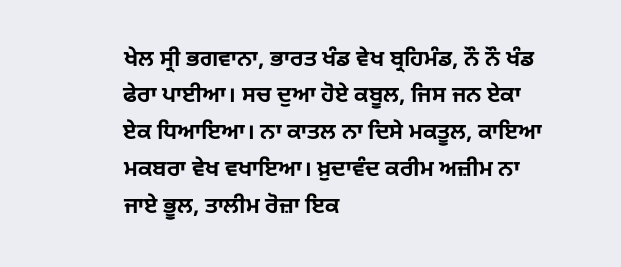ਖੇਲ ਸ੍ਰੀ ਭਗਵਾਨਾ, ਭਾਰਤ ਖੰਡ ਵੇਖ ਬ੍ਰਹਿਮੰਡ, ਨੌ ਨੌ ਖੰਡ ਫੇਰਾ ਪਾਈਆ। ਸਚ ਦੁਆ ਹੋਏ ਕਬੂਲ, ਜਿਸ ਜਨ ਏਕਾ ਏਕ ਧਿਆਇਆ। ਨਾ ਕਾਤਲ ਨਾ ਦਿਸੇ ਮਕਤੂਲ, ਕਾਇਆ ਮਕਬਰਾ ਵੇਖ ਵਖਾਇਆ। ਖ਼ੁਦਾਵੰਦ ਕਰੀਮ ਅਜ਼ੀਮ ਨਾ ਜਾਏ ਭੂਲ, ਤਾਲੀਮ ਰੋਜ਼ਾ ਇਕ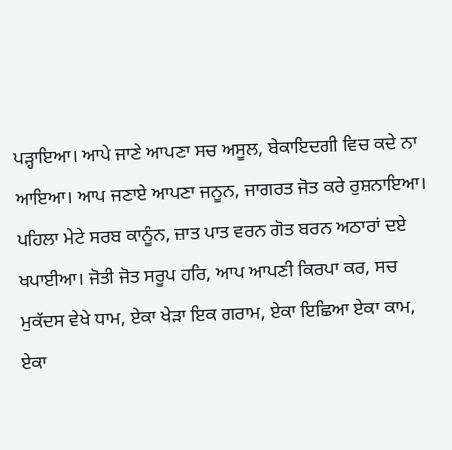ਪੜ੍ਹਾਇਆ। ਆਪੇ ਜਾਣੇ ਆਪਣਾ ਸਚ ਅਸੂਲ, ਬੇਕਾਇਦਗੀ ਵਿਚ ਕਦੇ ਨਾ ਆਇਆ। ਆਪ ਜਣਾਏ ਆਪਣਾ ਜਨੂਨ, ਜਾਗਰਤ ਜੋਤ ਕਰੇ ਰੁਸ਼ਨਾਇਆ। ਪਹਿਲਾ ਮੇਟੇ ਸਰਬ ਕਾਨੂੰਨ, ਜ਼ਾਤ ਪਾਤ ਵਰਨ ਗੋਤ ਬਰਨ ਅਠਾਰਾਂ ਦਏ ਖਪਾਈਆ। ਜੋਤੀ ਜੋਤ ਸਰੂਪ ਹਰਿ, ਆਪ ਆਪਣੀ ਕਿਰਪਾ ਕਰ, ਸਚ ਮੁਕੱਦਸ ਵੇਖੇ ਧਾਮ, ਏਕਾ ਖੇੜਾ ਇਕ ਗਰਾਮ, ਏਕਾ ਇਛਿਆ ਏਕਾ ਕਾਮ, ਏਕਾ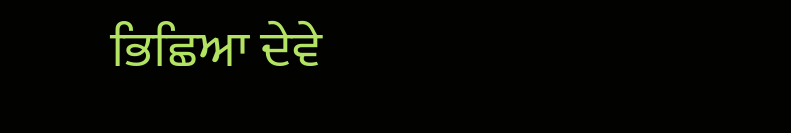ਭਿਛਿਆ ਦੇਵੇ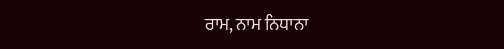ਰਾਮ, ਨਾਮ ਨਿਧਾਨਾ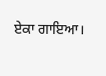ਏਕਾ ਗਾਇਆ।